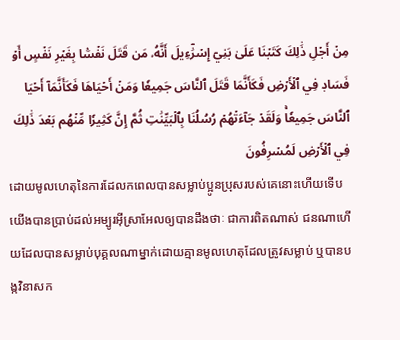مِنۡ أَجۡلِ ذَٰلِكَ كَتَبۡنَا عَلَىٰ بَنِيٓ إِسۡرَٰٓءِيلَ أَنَّهُۥ مَن قَتَلَ نَفۡسَۢا بِغَيۡرِ نَفۡسٍ أَوۡ فَسَادٖ فِي ٱلۡأَرۡضِ فَكَأَنَّمَا قَتَلَ ٱلنَّاسَ جَمِيعٗا وَمَنۡ أَحۡيَاهَا فَكَأَنَّمَآ أَحۡيَا ٱلنَّاسَ جَمِيعٗاۚ وَلَقَدۡ جَآءَتۡهُمۡ رُسُلُنَا بِٱلۡبَيِّنَٰتِ ثُمَّ إِنَّ كَثِيرٗا مِّنۡهُم بَعۡدَ ذَٰلِكَ فِي ٱلۡأَرۡضِ لَمُسۡرِفُونَ
ដោយមូលហេតុនៃការដែលកពេលបានសម្លាប់ប្អូនប្រុសរបស់គេនោះហើយទើបយើងបានប្រាប់ដល់អម្បូរអ៊ីស្រាអែលឲ្យបានដឹងថាៈ ជាការពិតណាស់ ជនណាហើយដែលបានសម្លាប់បុគ្គលណាម្នាក់ដោយគ្មានមូលហេតុដែលត្រូវសម្លាប់ ឬបានបង្កវិនាសក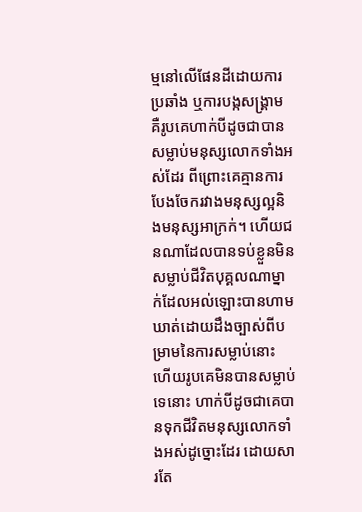ម្មនៅលើផែនដីដោយការប្រឆាំង ឬការបង្កសង្គ្រាម គឺរូបគេហាក់បីដូចជាបានសម្លាប់មនុស្សលោកទាំងអស់ដែរ ពីព្រោះគេគ្មានការបែងចែករវាងមនុស្សល្អនិងមនុស្សអាក្រក់។ ហើយជនណាដែលបានទប់ខ្លួនមិនសម្លាប់ជីវិតបុគ្គលណាម្នាក់ដែលអល់ឡោះបានហាមឃាត់ដោយដឹងច្បាស់ពីបម្រាមនៃការសម្លាប់នោះ ហើយរូបគេមិនបានសម្លាប់ទេនោះ ហាក់បីដូចជាគេបានទុកជីវិតមនុស្សលោកទាំងអស់ដូច្នោះដែរ ដោយសារតែ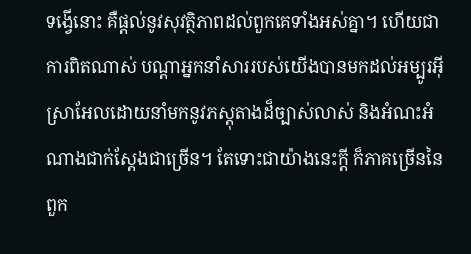ទង្វើនោះ គឺផ្តល់នូវសុវត្ថិភាពដល់ពួកគេទាំងអស់គ្នា។ ហើយជាការពិតណាស់ បណ្តាអ្នកនាំសាររបស់យើងបានមកដល់អម្បូរអ៊ីស្រាអែលដោយនាំមកនូវភស្តុតាងដ៏ច្បាស់លាស់ និងអំណះអំណាងជាក់ស្តែងជាច្រើន។ តែទោះជាយ៉ាងនេះក្តី ក៏ភាគច្រើននៃពួក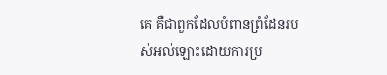គេ គឺជាពួកដែលបំពានព្រំដែនរបស់អល់ឡោះដោយការប្រ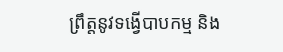ព្រឹត្តនូវទង្វើបាបកម្ម និង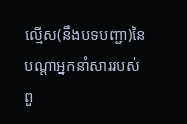ល្មើស(នឹងបទបញ្ជា)នៃបណ្តាអ្នកនាំសាររបស់ពួ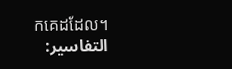កគេដដែល។
التفاسير: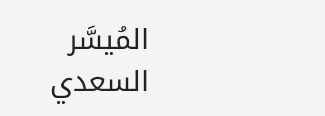المُيسَّر
السعدي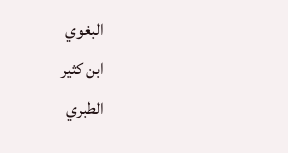البغوي
ابن كثير
الطبري